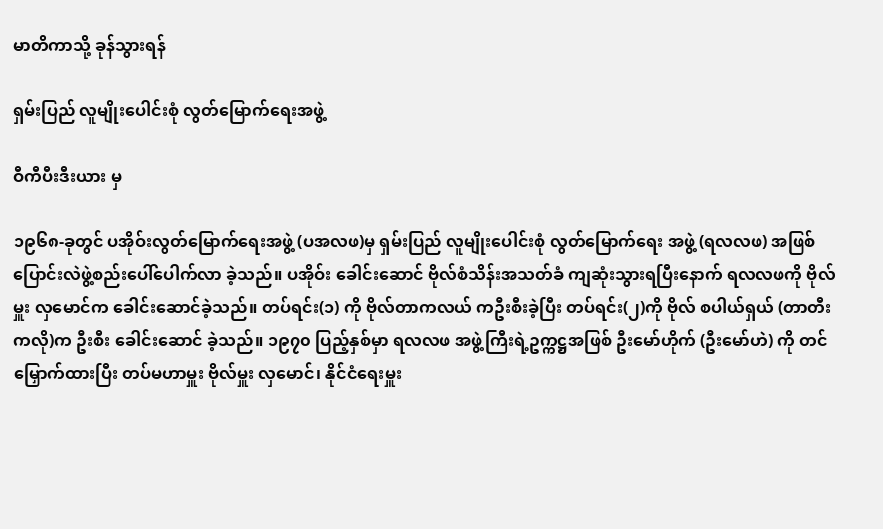မာတိကာသို့ ခုန်သွားရန်

ရှမ်းပြည် လူမျိုးပေါင်းစုံ လွတ်မြောက်ရေးအဖွဲ့

ဝီကီပီးဒီးယား မှ

၁၉၆၈-ခုတွင် ပအိုဝ်းလွတ်မြောက်ရေးအဖွဲ့ (ပအလဖ)မှ ရှမ်းပြည် လူမျိုးပေါင်းစုံ လွတ်မြောက်ရေး အဖွဲ့ (ရလလဖ) အဖြစ် ပြောင်းလဲဖွဲ့စည်းပေါ်ပေါက်လာ ခဲ့သည်။ ပအိုဝ်း ခေါင်းဆောင် ဗိုလ်စံသိန်းအသတ်ခံ ကျဆုံးသွားရပြီးနောက် ရလလဖကို ဗိုလ်မှူး လှမောင်က ခေါင်းဆောင်ခဲ့သည်။ တပ်ရင်း(၁) ကို ဗိုလ်တာကလယ် ကဦးစီးခဲ့ပြီး တပ်ရင်း(၂)ကို ဗိုလ် စပါယ်ရှယ် (တာတီးကလို)က ဦးစီး ခေါင်းဆောင် ခဲ့သည်။ ၁၉၇၀ ပြည့်နှစ်မှာ ရလလဖ အဖွဲ့ကြီးရဲ့ဥက္ကဋ္ဌအဖြစ် ဦးမော်ဟိုက် (ဦးမော်ဟဲ) ကို တင်မြှောက်ထားပြီး တပ်မဟာမှူး ဗိုလ်မှူး လှမောင်၊ နိုင်ငံရေးမှူး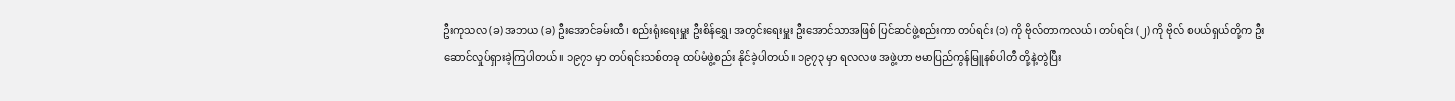ဦးကုသလ (ခ) အဘယ (ခ) ဦးအောင်ခမ်းထီ၊ စည်းရုံးရေးမှူး ဦးစိန်ရွှေ၊ အတွင်းရေးမှူး ဦးအောင်သာအဖြစ် ပြင်ဆင်ဖွဲ့စည်းကာ တပ်ရင်း (၁) ကို ဗိုလ်တာကလယ်၊ တပ်ရင်း (၂) ကို ဗိုလ် စပယ်ရှယ်တို့က ဦးဆောင်လှုပ်ရှားခဲ့ကြပါတယ်။ ၁၉၇၁ မှာ တပ်ရင်းသစ်တခု ထပ်မံဖွဲ့စည်း နိုင်ခဲ့ပါတယ်။ ၁၉၇၃ မှာ ရလလဖ အဖွဲ့ဟာ ဗမာပြည်ကွန်မြူနစ်ပါတီ တို့နဲ့တွဲပြီး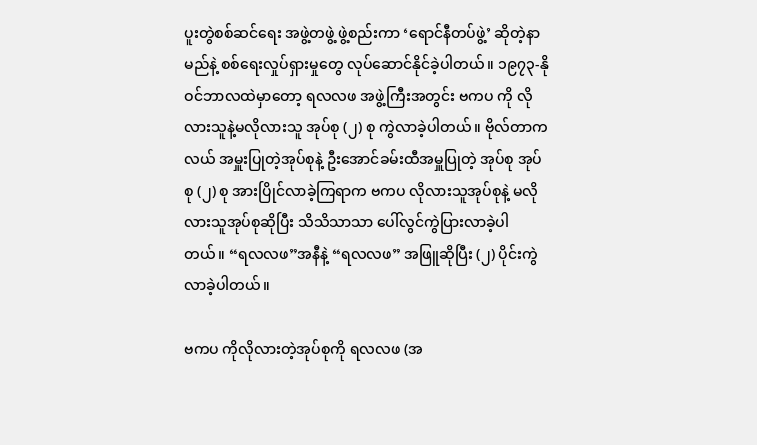ပူးတွဲစစ်ဆင်ရေး အဖွဲ့တဖွဲ့ ဖွဲ့စည်းကာ ‘ရောင်နီတပ်ဖွဲ့’ ဆိုတဲ့နာမည်နဲ့ စစ်ရေးလှုပ်ရှားမှုတွေ လုပ်ဆောင်နိုင်ခဲ့ပါတယ်။ ၁၉၇၃-နိုဝင်ဘာလထဲမှာတော့ ရလလဖ အဖွဲ့ကြီးအတွင်း ဗကပ ကို လိုလားသူနဲ့မလိုလားသူ အုပ်စု (၂) စု ကွဲလာခဲ့ပါတယ်။ ဗိုလ်တာကလယ် အမှူးပြုတဲ့အုပ်စုနဲ့ ဦးအောင်ခမ်းထီအမှူပြုတဲ့ အုပ်စု အုပ်စု (၂) စု အားပြိုင်လာခဲ့ကြရာက ဗကပ လိုလားသူအုပ်စုနဲ့ မလိုလားသူအုပ်စုဆိုပြီး သိသိသာသာ ပေါ်လွင်ကွဲပြားလာခဲ့ပါတယ်။ “ရလလဖ”အနီနဲ့ “ရလလဖ” အဖြူဆိုပြီး (၂) ပိုင်းကွဲလာခဲ့ပါတယ်။

ဗကပ ကိုလိုလားတဲ့အုပ်စုကို ရလလဖ (အ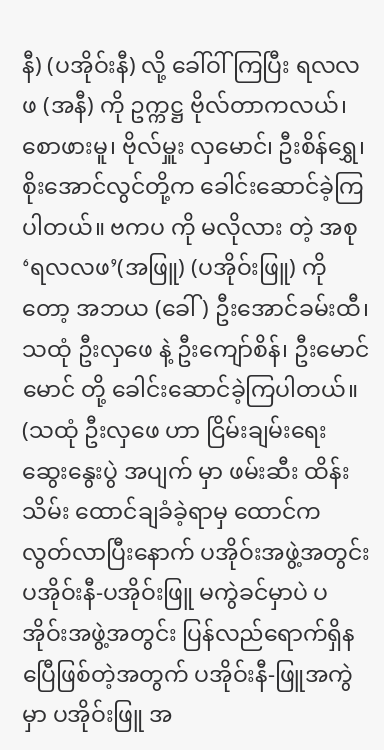နီ) (ပအိုဝ်းနီ) လို့ ခေါ်ဝါ် ကြပြီး ရလလဖ (အနီ) ကို ဥက္ကဋ္ဌ ဗိုလ်တာကလယ်၊ စောဖားမူ၊ ဗိုလ်မှူး လှမောင်၊ ဦးစိန်ရွှေ၊ စိုးအောင်လွင်တို့က ခေါင်းဆောင်ခဲ့ကြပါတယ်။ ဗကပ ကို မလိုလား တဲ့ အစု ‘ရလလဖ’(အဖြူ) (ပအိုဝ်းဖြူ) ကိုတော့ အဘယ (ခေါ် ) ဦးအောင်ခမ်းထီ၊ သထုံ ဦးလှဖေ နဲ့ ဦးကျော်စိန်၊ ဦးမောင်မောင် တို့ ခေါင်းဆောင်ခဲ့ကြပါတယ်။ (သထုံ ဦးလှဖေ ဟာ ငြိမ်းချမ်းရေး ဆွေးနွေးပွဲ အပျက် မှာ ဖမ်းဆီး ထိန်းသိမ်း ထောင်ချခံခဲ့ရာမှ ထောင်က လွတ်လာပြီးနောက် ပအိုဝ်းအဖွဲ့အတွင်း ပအိုဝ်းနီ-ပအိုဝ်းဖြူ မကွဲခင်မှာပဲ ပအိုဝ်းအဖွဲ့အတွင်း ပြန်လည်ရောက်ရှိနပြေီဖြစ်တဲ့အတွက် ပအိုဝ်းနီ-ဖြူအကွဲမှာ ပအိုဝ်းဖြူ အ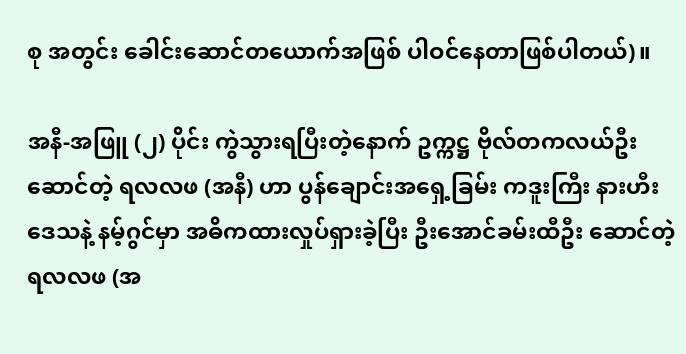စု အတွင်း ခေါင်းဆောင်တယောက်အဖြစ် ပါဝင်နေတာဖြစ်ပါတယ်)။

အနီ-အဖြူ (၂) ပိုင်း ကွဲသွားရပြီးတဲ့နောက် ဥက္ကဋ္ဌ ဗိုလ်တကလယ်ဦးဆောင်တဲ့ ရလလဖ (အနီ) ဟာ ပွန်ချောင်းအရှေ့ခြမ်း ကဒူးကြီး နားဟီးဒေသနဲ့ နမ့်ဂွင်မှာ အဓိကထားလှုပ်ရှားခဲ့ပြီး ဦးအောင်ခမ်းထီဦး ဆောင်တဲ့ ရလလဖ (အ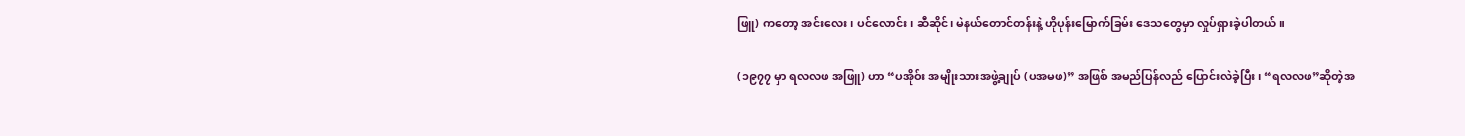ဖြူ) ကတော့ အင်းလေး၊ ပင်လောင်း၊ ဆီဆိုင်၊ မဲနယ်တောင်တန်းနဲ့ ဟိုပုန်းမြောက်ခြမ်း ဒေသတွေမှာ လှုပ်ရှားခဲ့ပါတယ်။

(၁၉၇၇ မှာ ရလလဖ အဖြူ) ဟာ “ပအိုဝ်း အမျိုးသားအဖွဲ့ချုပ် (ပအမဖ)” အဖြစ် အမည်ပြန်လည် ပြောင်းလဲခဲ့ပြီး၊ “ရလလဖ”ဆိုတဲ့အ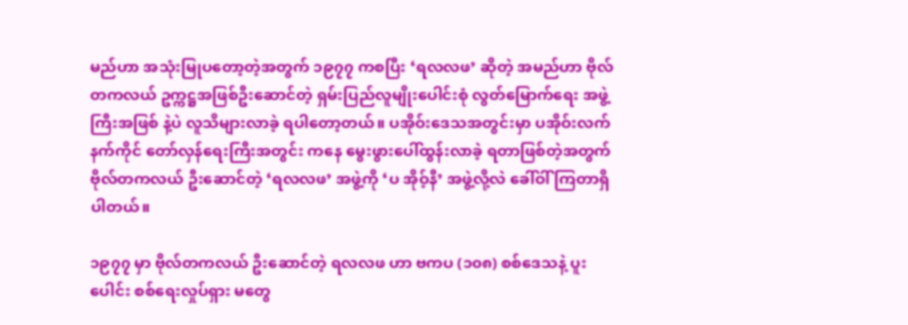မည်ဟာ အသုံးမြုပတော့တဲ့အတွက် ၁၉၇၇ ကစပြီး ‘ရလလဖ’ ဆိုတဲ့ အမည်ဟာ ဗိုလ်တကလယ် ဥက္ကဋ္ဌအဖြစ်ဦးဆောင်တဲ့ ရှမ်းပြည်လူမျိုးပေါင်းစုံ လွတ်မြောက်ရေး အဖွဲ့ကြီးအဖြစ် နဲ့ပဲ လူသိများလာခဲ့ ရပါတော့တယ်။ ပအိုဝ်းဒေသအတွင်းမှာ ပအိုဝ်းလက်နက်ကိုင် တော်လှန်ရေးကြီးအတွင်း ကနေ မွေးဖွားပေါ်ထွန်းလာခဲ့ ရတာဖြစ်တဲ့အတွက် ဗိုလ်တကလယ် ဦးဆောင်တဲ့ ‘ရလလဖ’ အဖွဲ့ကို ‘ပ အိုဝ့်နီ’ အဖွဲ့လို့လဲ ခေါ်ဝါ် ကြတာရှိပါတယ်။

၁၉၇၇ မှာ ဗိုလ်တကလယ် ဦးဆောင်တဲ့ ရလလဖ ဟာ ဗကပ (၁၀၈) စစ်ဒေသနဲ့ ပူးပေါင်း စစ်ရေးလှုပ်ရှား မတွေ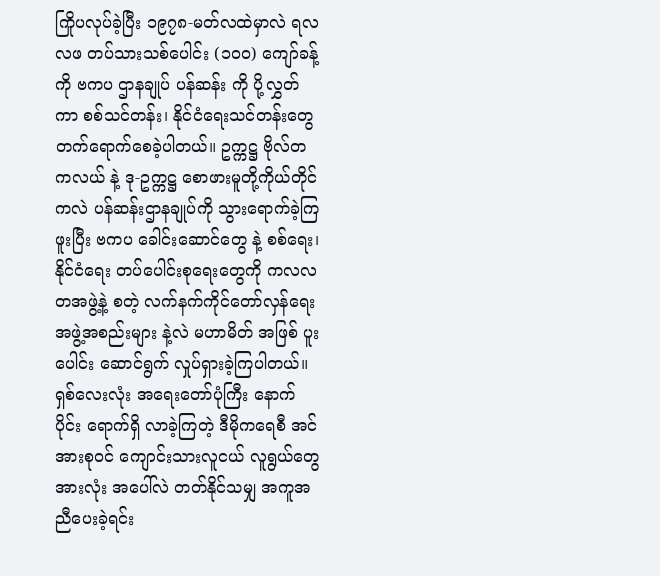ကြိုပလုပ်ခဲ့ပြီး ၁၉၇၈-မတ်လထဲမှာလဲ ရလလဖ တပ်သားသစ်ပေါင်း (၁၀၀) ကျော်ခန့်ကို ဗကပ ဌာနချုပ် ပန်ဆန်း ကို ပို့လွှတ်ကာ စစ်သင်တန်း၊ နိုင်ငံရေးသင်တန်းတွေ တက်ရောက်စေခဲ့ပါတယ်။ ဥက္ကဋ္ဌ ဗိုလ်တကလယ် နဲ့ ဒု-ဥက္ကဋ္ဌ စောဖားမူတို့ကိုယ်တိုင်ကလဲ ပန်ဆန်းဌာနချုပ်ကို သွားရောက်ခဲ့ကြဖူးပြီး ဗကပ ခေါင်းဆောင်တွေ နဲ့ စစ်ရေး၊ နိုင်ငံရေး တပ်ပေါင်းစုရေးတွေကို ကလလတအဖွဲ့နဲ့ စတဲ့ လက်နက်ကိုင်တော်လှန်ရေး အဖွဲ့အစည်းများ နဲ့လဲ မဟာမိတ် အဖြစ် ပူးပေါင်း ဆောင်ရွက် လှုပ်ရှားခဲ့ကြပါတယ်။ ရှစ်လေးလုံး အရေးတော်ပုံကြီး နောက်ပိုင်း ရောက်ရှိ လာခဲ့ကြတဲ့ ဒီမိုကရေစီ အင်အားစုဝင် ကျောင်းသားလူငယ် လူရွယ်တွေ အားလုံး အပေါ်လဲ တတ်နိုင်သမျှ အကူအညီပေးခဲ့ရင်း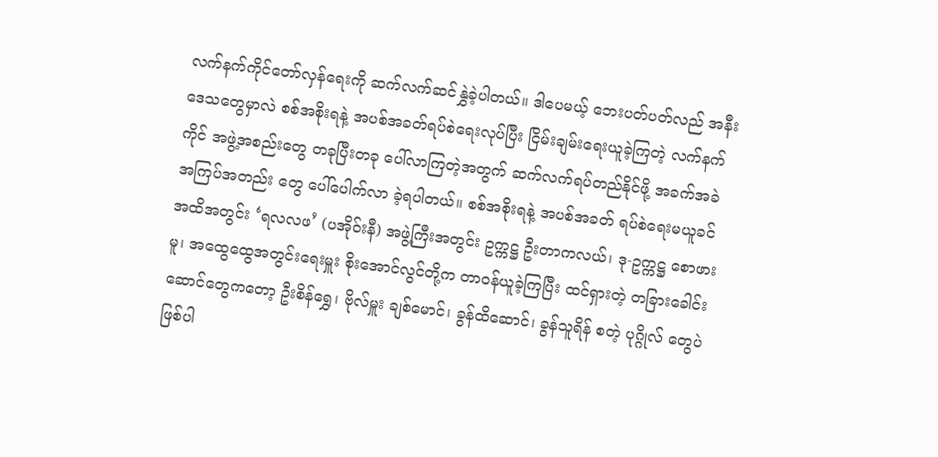လက်နက်ကိုင်တော်လှန်ရေးကို ဆက်လက်ဆင်နွှဲခဲ့ပါတယ်။ ဒါပေမယ့် ဘေးပတ်ပတ်လည် အနီးဒေသတွေမှာလဲ စစ်အစိုးရနဲ့ အပစ်အခတ်ရပ်စဲရေးလုပ်ပြီး ငြိမ်းချမ်းရေးယူခဲ့ကြတဲ့ လက်နက်ကိုင် အဖွဲ့အစည်းတွေ တခုပြီးတခု ပေါ်လာကြတဲ့အတွက် ဆက်လက်ရပ်တည်နိုင်ဖို့ အခက်အခဲ အကြပ်အတည်း တွေ ပေါ်ပေါက်လာ ခဲ့ရပါတယ်။ စစ်အစိုးရနဲ့ အပစ်အခတ် ရပ်စဲရေးမယူခင် အထိအတွင်း ‘ရလလဖ’ (ပအိုဝ်းနီ) အဖွဲ့ကြီးအတွင်း ဥက္ကဋ္ဌ ဦးတာကလယ်၊ ဒု-ဥက္ကဋ္ဌ စောဖားမူ၊ အထွေထွေအတွင်းရေးမှူး စိုးအောင်လွင်တို့က တာဝန်ယူခဲ့ကြပြီး ထင်ရှားတဲ့ တခြားခေါင်းဆောင်တွေကတော့ ဦးစိန်ရွှေ၊ ဗိုလ်မှူး ချစ်မောင်၊ ခွန်ထိဆောင်၊ ခွန်သူရိန် စတဲ့ ပုဂ္ဂိုလ် တွေပဲဖြစ်ပါ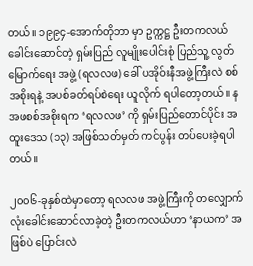တယ်။ ၁၉၉၄-အောက်တိုဘာ မှာ ဥက္ကဋ္ဌ ဦးတကလယ် ခေါင်းဆောင်တဲ့ ရှမ်းပြည် လူမျိုးပေါင်းစုံ ပြည်သူ့ လွတ်မြောက်ရေး အဖွဲ့ (ရလလဖ) ခေါ် ပအိုဝ်းနီအဖွဲ့ကြီးလဲ စစ်အစိုးရနဲ့ အပစ်ခတ်ရပ်စဲရေး ယူလိုက် ရပါတော့တယ်။ နအဖစစ်အစိုးရက ‘ရလလဖ’ ကို ရှမ်းပြည်တောင်ပိုင်း အထူးဒေသ (၁၃) အဖြစ်သတ်မှတ် ကင်ပွန်း တပ်ပေးခဲ့ရပါတယ်။

၂၀၀၆-ခုနှစ်ထဲမှာတော့ ရလလဖ အဖွဲ့ကြီးကို တလျှောက်လုံးခေါင်းဆောင်လာခဲ့တဲ့ ဦးတကလယ်ဟာ ‘နာယက’ အဖြစ်ပဲ ပြောင်းလဲ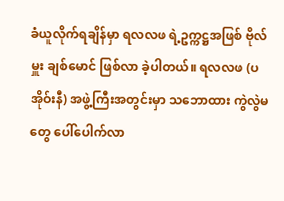ခံယူလိုက်ရချိန်မှာ ရလလဖ ရဲ့ဥက္ကဋ္ဌအဖြစ် ဗိုလ်မှူး ချစ်မောင် ဖြစ်လာ ခဲ့ပါတယ်။ ရလလဖ (ပအိုဝ်းနီ) အဖွဲ့ကြီးအတွင်းမှာ သဘောထား ကွဲလွဲမတွေ ပေါ်ပေါက်လာ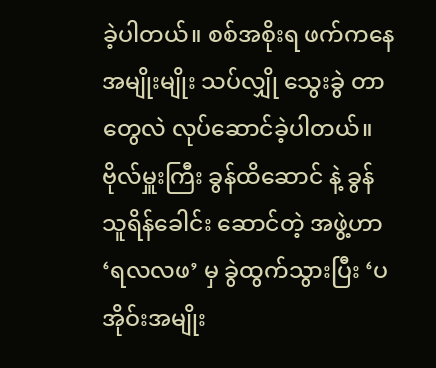ခဲ့ပါတယ်။ စစ်အစိုးရ ဖက်ကနေ အမျိုးမျိုး သပ်လျှို သွေးခွဲ တာတွေလဲ လုပ်ဆောင်ခဲ့ပါတယ်။ ဗိုလ်မှူးကြီး ခွန်ထိဆောင် နဲ့ ခွန်သူရိန်ခေါင်း ဆောင်တဲ့ အဖွဲ့ဟာ ‘ရလလဖ’ မှ ခွဲထွက်သွားပြီး ‘ပအိုဝ်းအမျိုး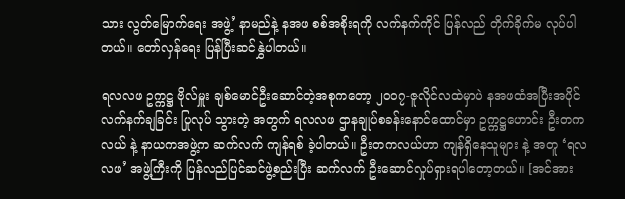သား လွတ်မြောက်ရေး အဖွဲ့’ နာမည်နဲ့ နအဖ စစ်အစိုးရကို လက်နက်ကိုင် ပြန်လည် တိုက်ခိုက်မ လုပ်ပါတယ်။ တော်လှန်ရေး ပြန်ပြီးဆင်နွှဲပါတယ်။

ရလလဖ ဥက္ကဋ္ဌ ဗိုလ်မှူး ချစ်မောင်ဦးဆောင်တဲ့အစုကတော့ ၂၀၀၇-ဇူလိုင်လထဲမှာပဲ နအဖထံအပြီးအပိုင် လက်နက်ချခြင်း ပြုလုပ် သွားတဲ့ အတွက် ရလလဖ ဌာနချုပ်စခန်းနောင်ထောင်မှာ ဥက္ကဋ္ဌဟောင်း ဦးတကလယ် နဲ့ နာယကအဖွဲ့က ဆက်လက် ကျန်ရစ် ခဲ့ပါတယ်။ ဦးတကလယ်ဟာ ကျန်ရှိနေသူများ နဲ့ အတူ ‘ရလလဖ’ အဖွဲ့ကြီးကို ပြန်လည်ပြင်ဆင်ဖွဲ့စည်းပြီး ဆက်လက် ဦးဆောင်လှုပ်ရှားရပါတော့တယ်။ [အင်အား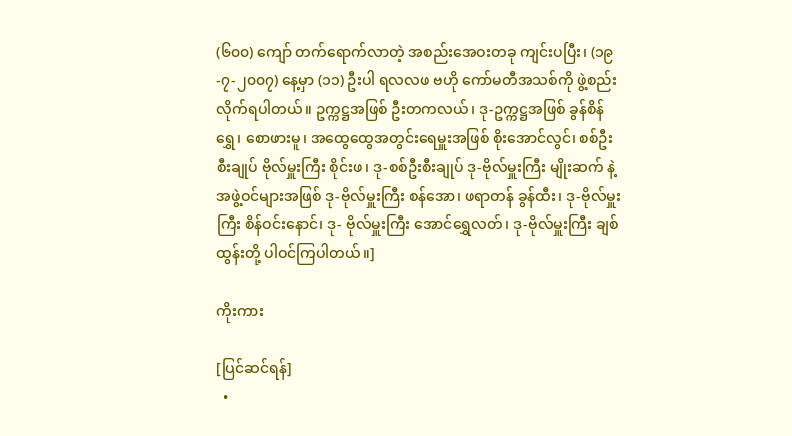(၆၀၀) ကျော် တက်ရောက်လာတဲ့ အစည်းအေဝးတခု ကျင်းပပြီး၊ (၁၉-၇-၂၀၀၇) နေ့မှာ (၁၁) ဦးပါ ရလလဖ ဗဟို ကော်မတီအသစ်ကို ဖွဲ့စည်းလိုက်ရပါတယ်။ ဥက္ကဋ္ဌအဖြစ် ဦးတကလယ်၊ ဒု-ဥက္ကဋ္ဌအဖြစ် ခွန်စိန်ရွှေ၊ စောဖားမူ၊ အထွေထွေအတွင်းရေမှူးအဖြစ် စိုးအောင်လွင်၊ စစ်ဦးစီးချုပ် ဗိုလ်မှူးကြီး စိုင်းဖ၊ ဒု-စစ်ဦးစီးချုပ် ဒု-ဗိုလ်မှူးကြီး မျိုးဆက် နဲ့ အဖွဲ့ဝင်များအဖြစ် ဒု-ဗိုလ်မှူးကြီး စန်အော၊ ဖရာတန် ခွန်ထီး၊ ဒု-ဗိုလ်မှူးကြီး စိန်ဝင်းနောင်၊ ဒု- ဗိုလ်မှူးကြီး အောင်ရွှေလတ်၊ ဒု-ဗိုလ်မှူးကြီး ချစ်ထွန်းတို့ ပါဝင်ကြပါတယ်။]

ကိုးကား

[ပြင်ဆင်ရန်]
  •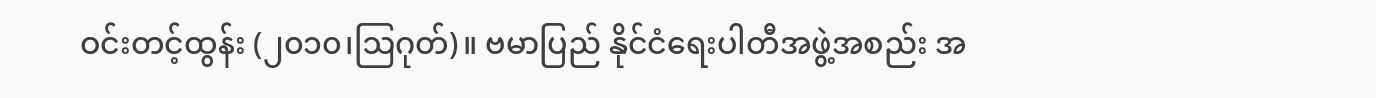ဝင်းတင့်ထွန်း (၂၀၁၀၊ဩဂုတ်)။ ဗမာပြည် နိုင်ငံရေးပါတီအဖွဲ့အစည်း အ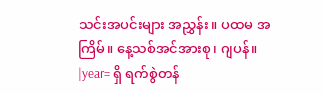သင်းအပင်းများ အညွှန်း။ ပထမ အကြိမ်။ နေ့သစ်အင်အားစု၊ ဂျပန်။ |year= ရှိ ရက်စွဲတန်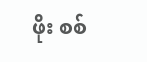ဖိုး စစ်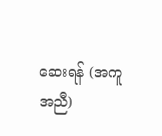ဆေးရန် (အကူအညီ)